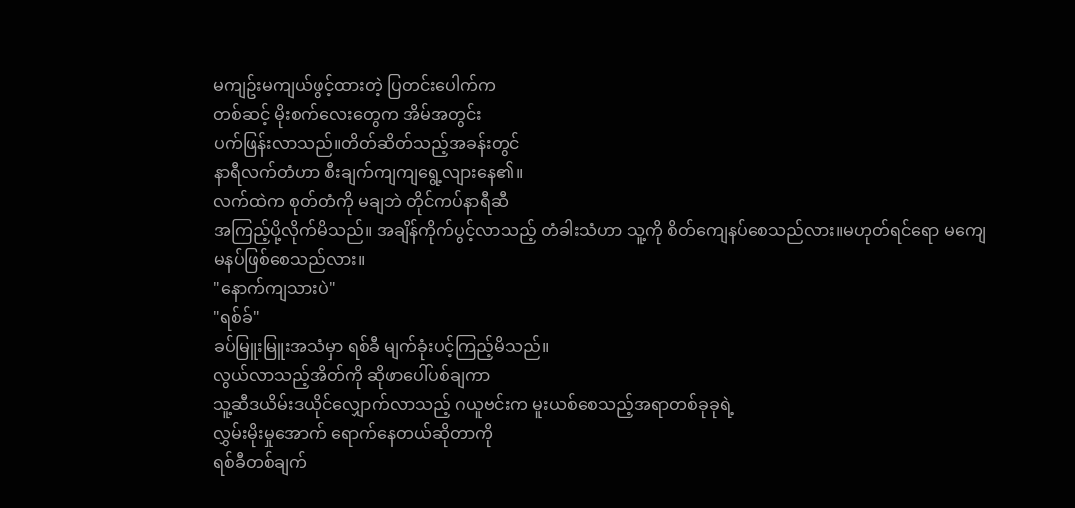မကျဥ်းမကျယ်ဖွင့်ထားတဲ့ ပြတင်းပေါက်က
တစ်ဆင့် မိုးစက်လေးတွေက အိမ်အတွင်း
ပက်ဖြန်းလာသည်။တိတ်ဆိတ်သည့်အခန်းတွင်
နာရီလက်တံဟာ စီးချက်ကျကျရွေ့လျားနေ၏။
လက်ထဲက စုတ်တံကို မချဘဲ တိုင်ကပ်နာရီဆီ
အကြည့်ပို့လိုက်မိသည်။ အချိန်ကိုက်ပွင့်လာသည့် တံခါးသံဟာ သူ့ကို စိတ်ကျေနပ်စေသည်လား။မဟုတ်ရင်ရော မကျေမနပ်ဖြစ်စေသည်လား။
"နောက်ကျသားပဲ"
"ရစ်ခ်"
ခပ်မြူးမြူးအသံမှာ ရစ်ခီ မျက်ခုံးပင့်ကြည့်မိသည်။
လွယ်လာသည့်အိတ်ကို ဆိုဖာပေါ်ပစ်ချကာ
သူ့ဆီဒယိမ်းဒယိုင်လျှောက်လာသည့် ဂယူဗင်းက မူးယစ်စေသည့်အရာတစ်ခုခုရဲ့
လွှမ်းမိုးမှုအောက် ရောက်နေတယ်ဆိုတာကို
ရစ်ခီတစ်ချက်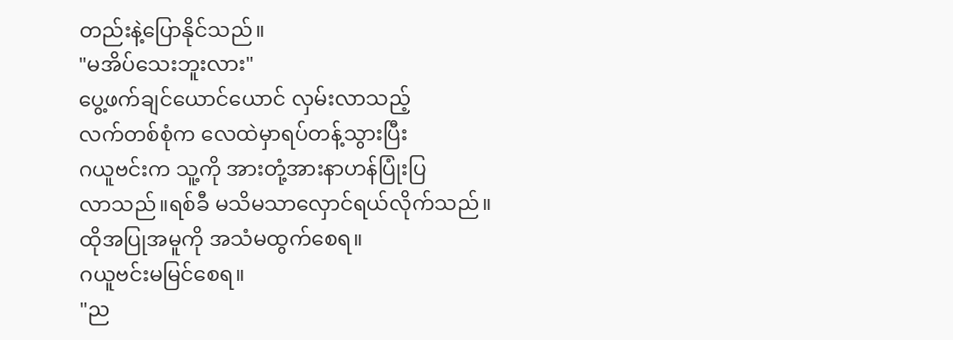တည်းနဲ့ပြောနိုင်သည်။
"မအိပ်သေးဘူးလား"
ပွေ့ဖက်ချင်ယောင်ယောင် လှမ်းလာသည့်
လက်တစ်စုံက လေထဲမှာရပ်တန့်သွားပြီး
ဂယူဗင်းက သူ့ကို အားတုံ့အားနာဟန်ပြုံးပြ
လာသည်။ရစ်ခီ မသိမသာလှောင်ရယ်လိုက်သည်။
ထိုအပြုအမူကို အသံမထွက်စေရ။
ဂယူဗင်းမမြင်စေရ။
"ည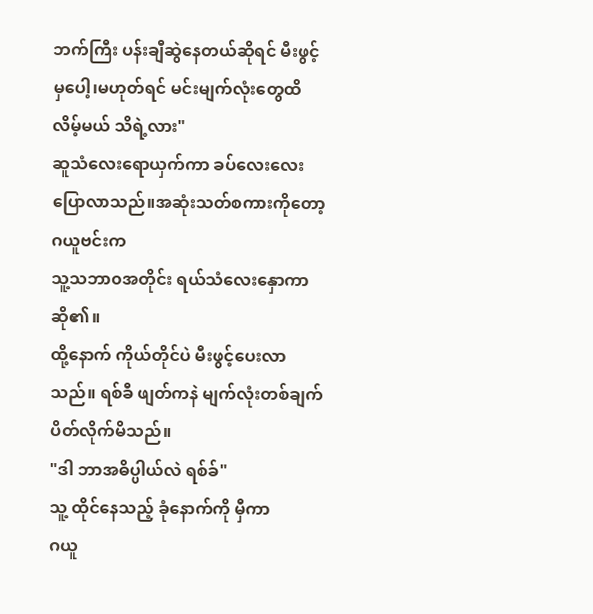ဘက်ကြီး ပန်းချီဆွဲနေတယ်ဆိုရင် မီးဖွင့်မှပေါ့၊မဟုတ်ရင် မင်းမျက်လုံးတွေထိလိမ့်မယ် သိရဲ့လား"
ဆူသံလေးရောယှက်ကာ ခပ်လေးလေးပြောလာသည်။အဆုံးသတ်စကားကိုတော့ ဂယူဗင်းက
သူ့သဘာ၀အတိုင်း ရယ်သံလေးနှောကာဆို၏။
ထို့နောက် ကိုယ်တိုင်ပဲ မီးဖွင့်ပေးလာသည်။ ရစ်ခီ ဖျတ်ကနဲ မျက်လုံးတစ်ချက်ပိတ်လိုက်မိသည်။
"ဒါ ဘာအဓိပ္ပါယ်လဲ ရစ်ခ်"
သူ့ ထိုင်နေသည့် ခုံနောက်ကို မှီကာ
ဂယူ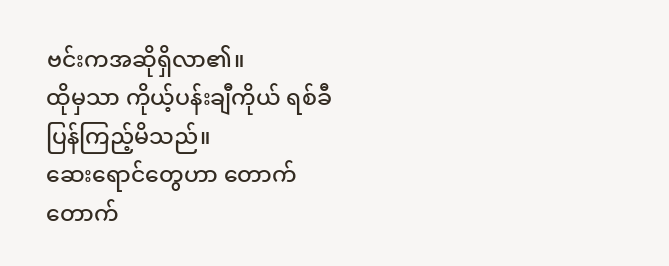ဗင်းကအဆိုရှိလာ၏။
ထိုမှသာ ကိုယ့်ပန်းချီကိုယ် ရစ်ခီ ပြန်ကြည့်မိသည်။
ဆေးရောင်တွေဟာ တောက်တောက်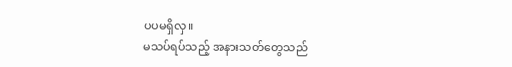ပပမရှိလှ။
မသပ်ရပ်သည့် အနားသတ်တွေသည်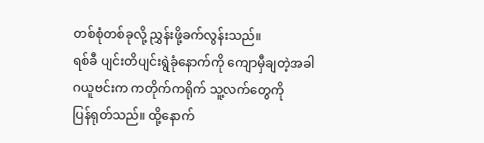တစ်စုံတစ်ခုလို့ ညွှန်းဖို့ခက်လွန်းသည်။
ရစ်ခီ ပျင်းတိပျင်းရွဲခုံနောက်ကို ကျောမှီချတဲ့အခါ
ဂယူဗင်းက ကတိုက်ကရိုက် သူ့လက်တွေကို
ပြန်ရုတ်သည်။ ထို့နောက်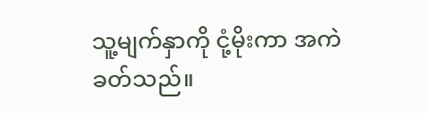သူ့မျက်နှာကို ငုံ့မိုးကာ အကဲခတ်သည်။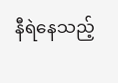နီရဲနေသည့်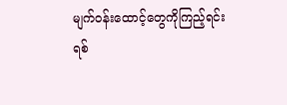မျက်၀န်းထောင့်တွေကိုကြည့်ရင်း
ရစ်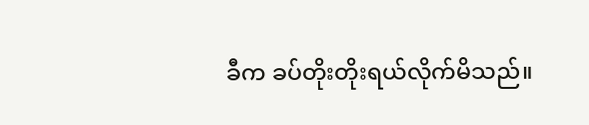ခီက ခပ်တိုးတိုးရယ်လိုက်မိသည်။